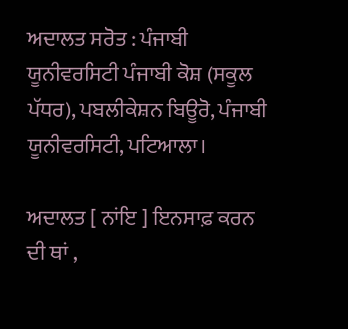ਅਦਾਲਤ ਸਰੋਤ : ਪੰਜਾਬੀ ਯੂਨੀਵਰਸਿਟੀ ਪੰਜਾਬੀ ਕੋਸ਼ (ਸਕੂਲ ਪੱਧਰ), ਪਬਲੀਕੇਸ਼ਨ ਬਿਊਰੋ, ਪੰਜਾਬੀ ਯੂਨੀਵਰਸਿਟੀ, ਪਟਿਆਲਾ।

ਅਦਾਲਤ [ ਨਾਂਇ ] ਇਨਸਾਫ਼ ਕਰਨ ਦੀ ਥਾਂ ,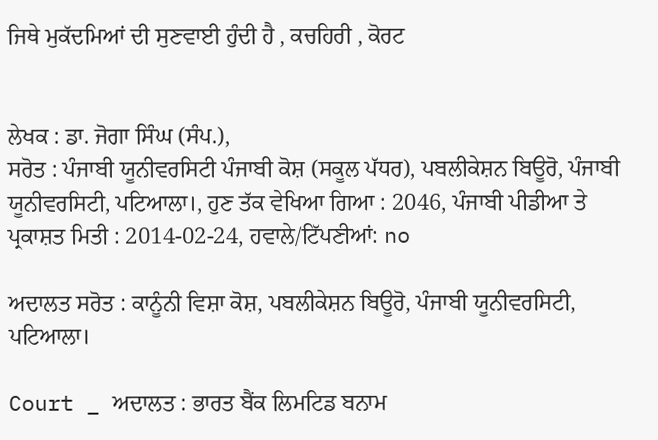ਜਿਥੇ ਮੁਕੱਦਮਿਆਂ ਦੀ ਸੁਣਵਾਈ ਹੁੰਦੀ ਹੈ , ਕਚਹਿਰੀ , ਕੋਰਟ


ਲੇਖਕ : ਡਾ. ਜੋਗਾ ਸਿੰਘ (ਸੰਪ.),
ਸਰੋਤ : ਪੰਜਾਬੀ ਯੂਨੀਵਰਸਿਟੀ ਪੰਜਾਬੀ ਕੋਸ਼ (ਸਕੂਲ ਪੱਧਰ), ਪਬਲੀਕੇਸ਼ਨ ਬਿਊਰੋ, ਪੰਜਾਬੀ ਯੂਨੀਵਰਸਿਟੀ, ਪਟਿਆਲਾ।, ਹੁਣ ਤੱਕ ਵੇਖਿਆ ਗਿਆ : 2046, ਪੰਜਾਬੀ ਪੀਡੀਆ ਤੇ ਪ੍ਰਕਾਸ਼ਤ ਮਿਤੀ : 2014-02-24, ਹਵਾਲੇ/ਟਿੱਪਣੀਆਂ: no

ਅਦਾਲਤ ਸਰੋਤ : ਕਾਨੂੰਨੀ ਵਿਸ਼ਾ ਕੋਸ਼, ਪਬਲੀਕੇਸ਼ਨ ਬਿਊਰੋ, ਪੰਜਾਬੀ ਯੂਨੀਵਰਸਿਟੀ, ਪਟਿਆਲਾ।

Court _ ਅਦਾਲਤ : ਭਾਰਤ ਬੈਂਕ ਲਿਮਟਿਡ ਬਨਾਮ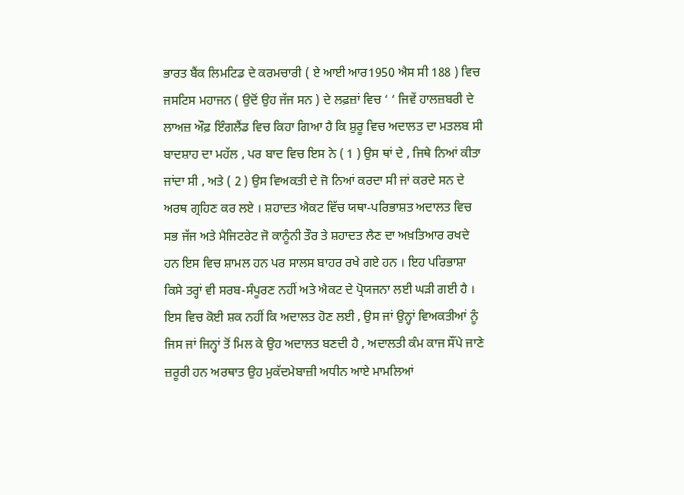ਭਾਰਤ ਬੈਂਕ ਲਿਮਟਿਡ ਦੇ ਕਰਮਚਾਰੀ ( ਏ ਆਈ ਆਰ1950 ਐਸ ਸੀ 188 ) ਵਿਚ ਜਸਟਿਸ ਮਹਾਜਨ ( ਉਦੋਂ ਉਹ ਜੱਜ ਸਨ ) ਦੇ ਲਫ਼ਜ਼ਾਂ ਵਿਚ ‘ ‘ ਜਿਵੇਂ ਹਾਲਜ਼ਬਰੀ ਦੇ ਲਾਅਜ਼ ਔਫ਼ ਇੰਗਲੈਂਡ ਵਿਚ ਕਿਹਾ ਗਿਆ ਹੈ ਕਿ ਸ਼ੁਰੂ ਵਿਚ ਅਦਾਲਤ ਦਾ ਮਤਲਬ ਸੀ ਬਾਦਸ਼ਾਹ ਦਾ ਮਹੱਲ , ਪਰ ਬਾਦ ਵਿਚ ਇਸ ਨੇ ( 1 ) ਉਸ ਥਾਂ ਦੇ , ਜਿਥੇ ਨਿਆਂ ਕੀਤਾ ਜਾਂਦਾ ਸੀ , ਅਤੇ ( 2 ) ਉਸ ਵਿਅਕਤੀ ਦੇ ਜੋ ਨਿਆਂ ਕਰਦਾ ਸੀ ਜਾਂ ਕਰਦੇ ਸਨ ਦੇ ਅਰਥ ਗ੍ਰਹਿਣ ਕਰ ਲਏ । ਸ਼ਹਾਦਤ ਐਕਟ ਵਿੱਚ ਯਥਾ-ਪਰਿਭਾਸ਼ਤ ਅਦਾਲਤ ਵਿਚ ਸਭ ਜੱਜ ਅਤੇ ਮੈਜਿਟਰੇਟ ਜੋ ਕਾਨੂੰਨੀ ਤੌਰ ਤੇ ਸ਼ਹਾਦਤ ਲੈਣ ਦਾ ਅਖ਼ਤਿਆਰ ਰਖਦੇ ਹਨ ਇਸ ਵਿਚ ਸ਼ਾਮਲ ਹਨ ਪਰ ਸਾਲਸ ਬਾਹਰ ਰਖੇ ਗਏ ਹਨ । ਇਹ ਪਰਿਭਾਸ਼ਾ ਕਿਸੇ ਤਰ੍ਹਾਂ ਵੀ ਸਰਬ-ਸੰਪੂਰਣ ਨਹੀਂ ਅਤੇ ਐਕਟ ਦੇ ਪ੍ਰੋਯਜਨਾ ਲਈ ਘੜੀ ਗਈ ਹੈ । ਇਸ ਵਿਚ ਕੋਈ ਸ਼ਕ ਨਹੀਂ ਕਿ ਅਦਾਲਤ ਹੋਣ ਲਈ , ਉਸ ਜਾਂ ਉਨ੍ਹਾਂ ਵਿਅਕਤੀਆਂ ਨੂੰ ਜਿਸ ਜਾਂ ਜਿਨ੍ਹਾਂ ਤੋਂ ਮਿਲ ਕੇ ਉਹ ਅਦਾਲਤ ਬਣਦੀ ਹੈ , ਅਦਾਲਤੀ ਕੰਮ ਕਾਜ ਸੌਂਪੇ ਜਾਣੇ ਜ਼ਰੂਰੀ ਹਨ ਅਰਥਾਤ ਉਹ ਮੁਕੱਦਮੇਬਾਜ਼ੀ ਅਧੀਨ ਆਏ ਮਾਮਲਿਆਂ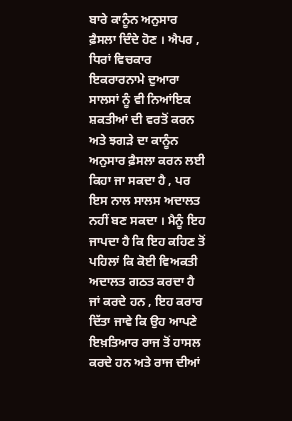ਬਾਰੇ ਕਾਨੂੰਨ ਅਨੁਸਾਰ ਫ਼ੈਸਲਾ ਦਿੰਦੇ ਹੋਣ । ਐਪਰ , ਧਿਰਾਂ ਵਿਚਕਾਰ ਇਕਰਾਰਨਾਮੇ ਦੁਆਰਾ ਸਾਲਸਾਂ ਨੂੰ ਵੀ ਨਿਆਂਇਕ ਸ਼ਕਤੀਆਂ ਦੀ ਵਰਤੋਂ ਕਰਨ ਅਤੇ ਝਗੜੇ ਦਾ ਕਾਨੂੰਨ ਅਨੁਸਾਰ ਫ਼ੈਸਲਾ ਕਰਨ ਲਈ ਕਿਹਾ ਜਾ ਸਕਦਾ ਹੈ , ਪਰ ਇਸ ਨਾਲ ਸਾਲਸ ਅਦਾਲਤ ਨਹੀਂ ਬਣ ਸਕਦਾ । ਮੈਨੂੰ ਇਹ ਜਾਪਦਾ ਹੈ ਕਿ ਇਹ ਕਹਿਣ ਤੋਂ ਪਹਿਲਾਂ ਕਿ ਕੋਈ ਵਿਅਕਤੀ ਅਦਾਲਤ ਗਠਤ ਕਰਦਾ ਹੈ ਜਾਂ ਕਰਦੇ ਹਨ , ਇਹ ਕਰਾਰ ਦਿੱਤਾ ਜਾਵੇ ਕਿ ਉਹ ਆਪਣੇ ਇਖ਼ਤਿਆਰ ਰਾਜ ਤੋਂ ਹਾਸਲ ਕਰਦੇ ਹਨ ਅਤੇ ਰਾਜ ਦੀਆਂ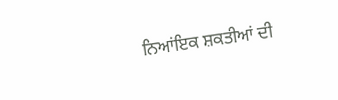ਨਿਆਂਇਕ ਸ਼ਕਤੀਆਂ ਦੀ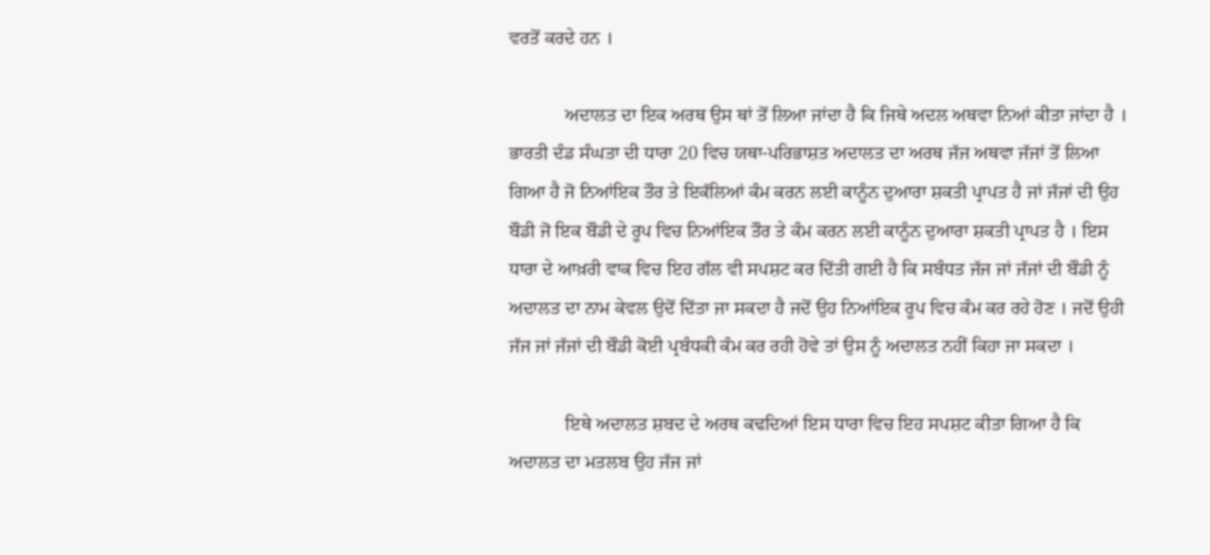ਵਰਤੋਂ ਕਰਦੇ ਹਨ ।

            ਅਦਾਲਤ ਦਾ ਇਕ ਅਰਥ ਉਸ ਥਾਂ ਤੋਂ ਲਿਆ ਜਾਂਦਾ ਹੈ ਕਿ ਜਿਥੇ ਅਦਲ ਅਥਵਾ ਨਿਆਂ ਕੀਤਾ ਜਾਂਦਾ ਹੈ । ਭਾਰਤੀ ਦੰਡ ਸੰਘਤਾ ਦੀ ਧਾਰਾ 20 ਵਿਚ ਯਥਾ-ਪਰਿਭਾਸ਼ਤ ਅਦਾਲਤ ਦਾ ਅਰਥ ਜੱਜ ਅਥਵਾ ਜੱਜਾਂ ਤੋਂ ਲਿਆ ਗਿਆ ਹੈ ਜੋ ਨਿਆਂਇਕ ਤੌਰ ਤੇ ਇਕੱਲਿਆਂ ਕੰਮ ਕਰਨ ਲਈ ਕਾਨੂੰਨ ਦੁਆਰਾ ਸ਼ਕਤੀ ਪ੍ਰਾਪਤ ਹੈ ਜਾਂ ਜੱਜਾਂ ਦੀ ਉਹ ਬੌਡੀ ਜੋ ਇਕ ਬੌਡੀ ਦੇ ਰੂਪ ਵਿਚ ਨਿਆਂਇਕ ਤੌਰ ਤੇ ਕੰਮ ਕਰਨ ਲਈ ਕਾਨੂੰਨ ਦੁਆਰਾ ਸ਼ਕਤੀ ਪ੍ਰਾਪਤ ਹੈ । ਇਸ ਧਾਰਾ ਦੇ ਆਖ਼ਰੀ ਵਾਕ ਵਿਚ ਇਹ ਗੱਲ ਵੀ ਸਪਸ਼ਟ ਕਰ ਦਿੱਤੀ ਗਈ ਹੈ ਕਿ ਸਬੰਧਤ ਜੱਜ ਜਾਂ ਜੱਜਾਂ ਦੀ ਬੌਡੀ ਨੂੰ ਅਦਾਲਤ ਦਾ ਨਾਮ ਕੇਵਲ ਉਦੋਂ ਦਿੱਤਾ ਜਾ ਸਕਦਾ ਹੈ ਜਦੋਂ ਉਹ ਨਿਆਂਇਕ ਰੂਪ ਵਿਚ ਕੰਮ ਕਰ ਰਹੇ ਹੋਣ । ਜਦੋਂ ਉਹੀ ਜੱਜ ਜਾਂ ਜੱਜਾਂ ਦੀ ਬੌਡੀ ਕੋਈ ਪ੍ਰਬੰਧਕੀ ਕੰਮ ਕਰ ਰਹੀ ਹੋਵੇ ਤਾਂ ਉਸ ਨੂੰ ਅਦਾਲਤ ਨਹੀਂ ਕਿਹਾ ਜਾ ਸਕਦਾ ।

            ਇਥੇ ਅਦਾਲਤ ਸ਼ਬਦ ਦੇ ਅਰਥ ਕਢਦਿਆਂ ਇਸ ਧਾਰਾ ਵਿਚ ਇਹ ਸਪਸ਼ਟ ਕੀਤਾ ਗਿਆ ਹੈ ਕਿ ਅਦਾਲਤ ਦਾ ਮਤਲਬ ਉਹ ਜੱਜ ਜਾਂ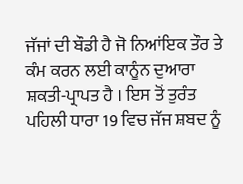ਜੱਜਾਂ ਦੀ ਬੌਡੀ ਹੈ ਜੋ ਨਿਆਂਇਕ ਤੌਰ ਤੇ ਕੰਮ ਕਰਨ ਲਈ ਕਾਨੂੰਨ ਦੁਆਰਾ ਸ਼ਕਤੀ-ਪ੍ਰਾਪਤ ਹੈ । ਇਸ ਤੋਂ ਤੁਰੰਤ ਪਹਿਲੀ ਧਾਰਾ 19 ਵਿਚ ਜੱਜ ਸ਼ਬਦ ਨੂੰ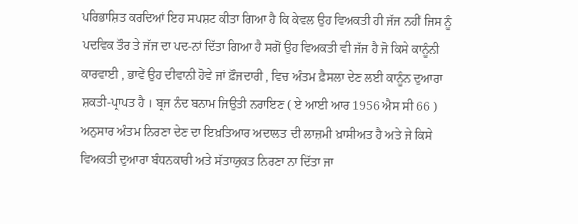ਪਰਿਭਾਸ਼ਿਤ ਕਰਦਿਆਂ ਇਹ ਸਪਸ਼ਟ ਕੀਤਾ ਗਿਆ ਹੈ ਕਿ ਕੇਵਲ ਉਹ ਵਿਅਕਤੀ ਹੀ ਜੱਜ ਨਹੀਂ ਜਿਸ ਨੂੰ ਪਦਵਿਕ ਤੌਰ ਤੇ ਜੱਜ ਦਾ ਪਦ-ਨਾਂ ਦਿੱਤਾ ਗਿਆ ਹੈ ਸਗੋਂ ਉਹ ਵਿਅਕਤੀ ਵੀ ਜੱਜ ਹੈ ਜੋ ਕਿਸੇ ਕਾਨੂੰਨੀ ਕਾਰਵਾਈ , ਭਾਵੇਂ ਉਹ ਦੀਵਾਨੀ ਹੋਵੇ ਜਾਂ ਫ਼ੌਜਦਾਰੀ , ਵਿਚ ਅੰਤਮ ਫ਼ੈਸਲਾ ਦੇਣ ਲਈ ਕਾਨੂੰਨ ਦੁਆਰਾ ਸ਼ਕਤੀ-ਪ੍ਰਾਪਤ ਹੈ । ਬ੍ਰਜ ਨੰਦ ਬਨਾਮ ਜਿਉਤੀ ਨਰਾਇਣ ( ਏ ਆਈ ਆਰ 1956 ਐਸ ਸੀ 66 ) ਅਨੁਸਾਰ ਅੰਤਮ ਨਿਰਣਾ ਦੇਣ ਦਾ ਇਖ਼ਤਿਆਰ ਅਦਾਲਤ ਦੀ ਲਾਜ਼ਮੀ ਖ਼ਾਸੀਅਤ ਹੈ ਅਤੇ ਜੇ ਕਿਸੇ ਵਿਅਕਤੀ ਦੁਆਰਾ ਬੰਧਨਕਾਰੀ ਅਤੇ ਸੱਤਾਯੁਕਤ ਨਿਰਣਾ ਨਾ ਦਿੱਤਾ ਜਾ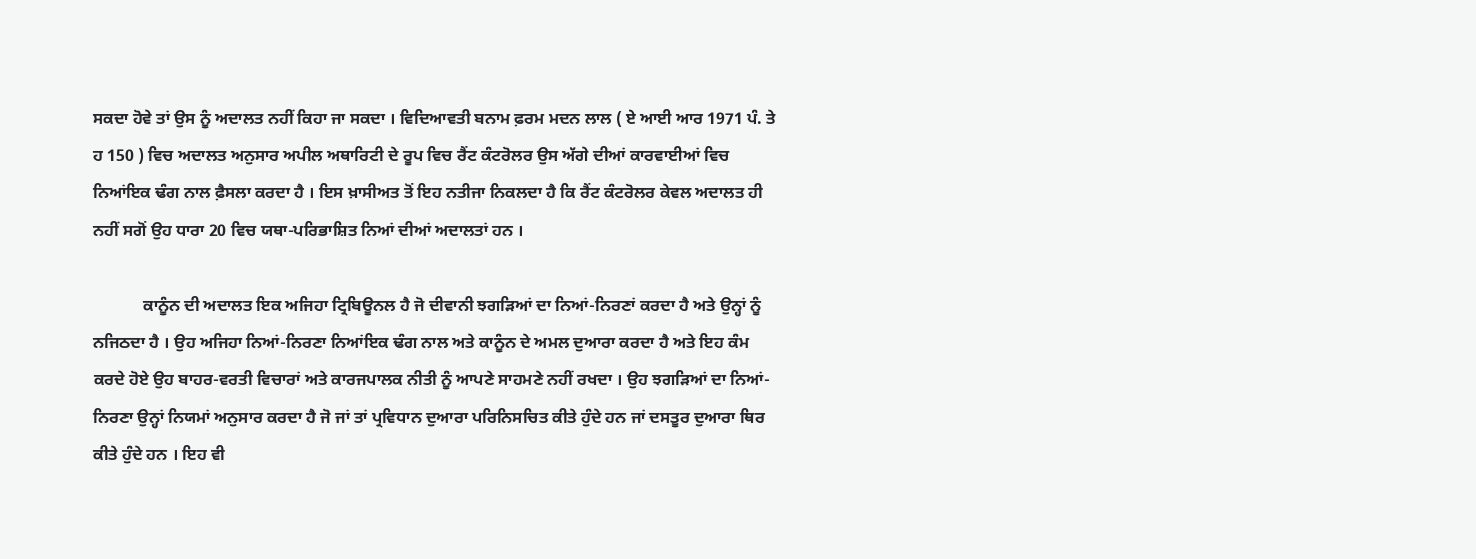ਸਕਦਾ ਹੋਵੇ ਤਾਂ ਉਸ ਨੂੰ ਅਦਾਲਤ ਨਹੀਂ ਕਿਹਾ ਜਾ ਸਕਦਾ । ਵਿਦਿਆਵਤੀ ਬਨਾਮ ਫ਼ਰਮ ਮਦਨ ਲਾਲ ( ਏ ਆਈ ਆਰ 1971 ਪੰ. ਤੇ ਹ 150 ) ਵਿਚ ਅਦਾਲਤ ਅਨੁਸਾਰ ਅਪੀਲ ਅਥਾਰਿਟੀ ਦੇ ਰੂਪ ਵਿਚ ਰੈਂਟ ਕੰਟਰੋਲਰ ਉਸ ਅੱਗੇ ਦੀਆਂ ਕਾਰਵਾਈਆਂ ਵਿਚ ਨਿਆਂਇਕ ਢੰਗ ਨਾਲ ਫ਼ੈਸਲਾ ਕਰਦਾ ਹੈ । ਇਸ ਖ਼ਾਸੀਅਤ ਤੋਂ ਇਹ ਨਤੀਜਾ ਨਿਕਲਦਾ ਹੈ ਕਿ ਰੈਂਟ ਕੰਟਰੋਲਰ ਕੇਵਲ ਅਦਾਲਤ ਹੀ ਨਹੀਂ ਸਗੋਂ ਉਹ ਧਾਰਾ 20 ਵਿਚ ਯਥਾ-ਪਰਿਭਾਸ਼ਿਤ ਨਿਆਂ ਦੀਆਂ ਅਦਾਲਤਾਂ ਹਨ ।

            ਕਾਨੂੰਨ ਦੀ ਅਦਾਲਤ ਇਕ ਅਜਿਹਾ ਟ੍ਰਿਬਿਊਨਲ ਹੈ ਜੋ ਦੀਵਾਨੀ ਝਗੜਿਆਂ ਦਾ ਨਿਆਂ-ਨਿਰਣਾਂ ਕਰਦਾ ਹੈ ਅਤੇ ਉਨ੍ਹਾਂ ਨੂੰ ਨਜਿਠਦਾ ਹੈ । ਉਹ ਅਜਿਹਾ ਨਿਆਂ-ਨਿਰਣਾ ਨਿਆਂਇਕ ਢੰਗ ਨਾਲ ਅਤੇ ਕਾਨੂੰਨ ਦੇ ਅਮਲ ਦੁਆਰਾ ਕਰਦਾ ਹੈ ਅਤੇ ਇਹ ਕੰਮ ਕਰਦੇ ਹੋਏ ਉਹ ਬਾਹਰ-ਵਰਤੀ ਵਿਚਾਰਾਂ ਅਤੇ ਕਾਰਜਪਾਲਕ ਨੀਤੀ ਨੂੰ ਆਪਣੇ ਸਾਹਮਣੇ ਨਹੀਂ ਰਖਦਾ । ਉਹ ਝਗੜਿਆਂ ਦਾ ਨਿਆਂ-ਨਿਰਣਾ ਉਨ੍ਹਾਂ ਨਿਯਮਾਂ ਅਨੁਸਾਰ ਕਰਦਾ ਹੈ ਜੋ ਜਾਂ ਤਾਂ ਪ੍ਰਵਿਧਾਨ ਦੁਆਰਾ ਪਰਿਨਿਸਚਿਤ ਕੀਤੇ ਹੁੰਦੇ ਹਨ ਜਾਂ ਦਸਤੂਰ ਦੁਆਰਾ ਥਿਰ ਕੀਤੇ ਹੁੰਦੇ ਹਨ । ਇਹ ਵੀ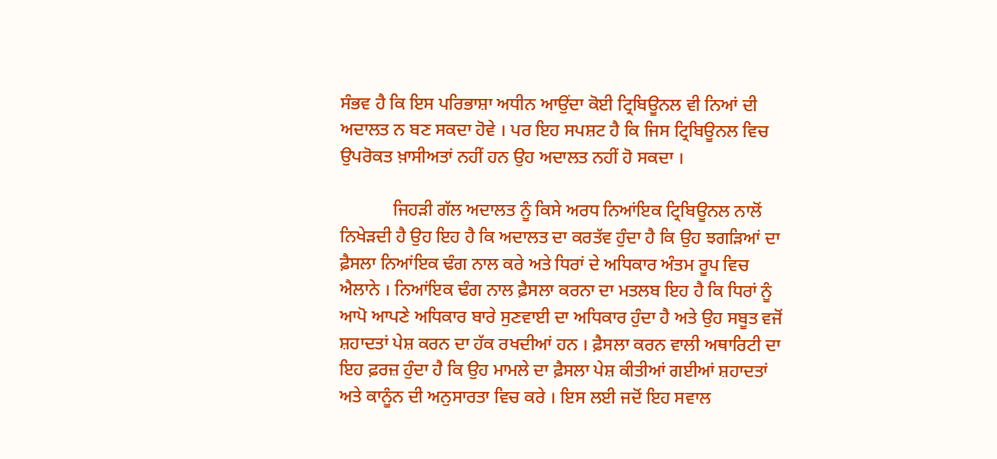ਸੰਭਵ ਹੈ ਕਿ ਇਸ ਪਰਿਭਾਸ਼ਾ ਅਧੀਨ ਆਉਂਦਾ ਕੋਈ ਟ੍ਰਿਬਿਊਨਲ ਵੀ ਨਿਆਂ ਦੀ ਅਦਾਲਤ ਨ ਬਣ ਸਕਦਾ ਹੋਵੇ । ਪਰ ਇਹ ਸਪਸ਼ਟ ਹੈ ਕਿ ਜਿਸ ਟ੍ਰਿਬਿਊਨਲ ਵਿਚ ਉਪਰੋਕਤ ਖ਼ਾਸੀਅਤਾਂ ਨਹੀਂ ਹਨ ਉਹ ਅਦਾਲਤ ਨਹੀਂ ਹੋ ਸਕਦਾ ।

            ਜਿਹੜੀ ਗੱਲ ਅਦਾਲਤ ਨੂੰ ਕਿਸੇ ਅਰਧ ਨਿਆਂਇਕ ਟ੍ਰਿਬਿਊਨਲ ਨਾਲੋਂ ਨਿਖੇੜਦੀ ਹੈ ਉਹ ਇਹ ਹੈ ਕਿ ਅਦਾਲਤ ਦਾ ਕਰਤੱਵ ਹੁੰਦਾ ਹੈ ਕਿ ਉਹ ਝਗੜਿਆਂ ਦਾ ਫ਼ੈਸਲਾ ਨਿਆਂਇਕ ਢੰਗ ਨਾਲ ਕਰੇ ਅਤੇ ਧਿਰਾਂ ਦੇ ਅਧਿਕਾਰ ਅੰਤਮ ਰੂਪ ਵਿਚ ਐਲਾਨੇ । ਨਿਆਂਇਕ ਢੰਗ ਨਾਲ ਫ਼ੈਸਲਾ ਕਰਨਾ ਦਾ ਮਤਲਬ ਇਹ ਹੈ ਕਿ ਧਿਰਾਂ ਨੂੰ ਆਪੋ ਆਪਣੇ ਅਧਿਕਾਰ ਬਾਰੇ ਸੁਣਵਾਈ ਦਾ ਅਧਿਕਾਰ ਹੁੰਦਾ ਹੈ ਅਤੇ ਉਹ ਸਬੂਤ ਵਜੋਂ ਸ਼ਹਾਦਤਾਂ ਪੇਸ਼ ਕਰਨ ਦਾ ਹੱਕ ਰਖਦੀਆਂ ਹਨ । ਫ਼ੈਸਲਾ ਕਰਨ ਵਾਲੀ ਅਥਾਰਿਟੀ ਦਾ ਇਹ ਫ਼ਰਜ਼ ਹੁੰਦਾ ਹੈ ਕਿ ਉਹ ਮਾਮਲੇ ਦਾ ਫ਼ੈਸਲਾ ਪੇਸ਼ ਕੀਤੀਆਂ ਗਈਆਂ ਸ਼ਹਾਦਤਾਂ ਅਤੇ ਕਾਨੂੰਨ ਦੀ ਅਨੁਸਾਰਤਾ ਵਿਚ ਕਰੇ । ਇਸ ਲਈ ਜਦੋਂ ਇਹ ਸਵਾਲ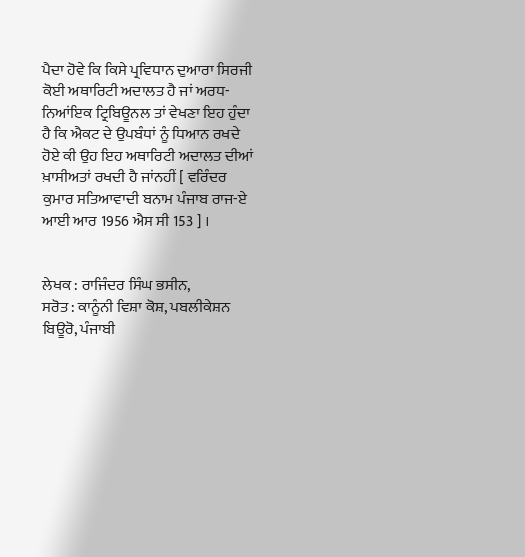ਪੈਦਾ ਹੋਵੇ ਕਿ ਕਿਸੇ ਪ੍ਰਵਿਧਾਨ ਦੁਆਰਾ ਸਿਰਜੀ ਕੋਈ ਅਥਾਰਿਟੀ ਅਦਾਲਤ ਹੈ ਜਾਂ ਅਰਧ-ਨਿਆਂਇਕ ਟ੍ਰਿਬਿਊਨਲ ਤਾਂ ਵੇਖਣਾ ਇਹ ਹੁੰਦਾ ਹੈ ਕਿ ਐਕਟ ਦੇ ਉਪਬੰਧਾਂ ਨੂੰ ਧਿਆਨ ਰਖਦੇ ਹੋਏ ਕੀ ਉਹ ਇਹ ਅਥਾਰਿਟੀ ਅਦਾਲਤ ਦੀਆਂ ਖ਼ਾਸੀਅਤਾਂ ਰਖਦੀ ਹੈ ਜਾਂਨਹੀਂ [ ਵਰਿੰਦਰ ਕੁਮਾਰ ਸਤਿਆਵਾਦੀ ਬਨਾਮ ਪੰਜਾਬ ਰਾਜ-ਏ ਆਈ ਆਰ 1956 ਐਸ ਸੀ 153 ] ।


ਲੇਖਕ : ਰਾਜਿੰਦਰ ਸਿੰਘ ਭਸੀਨ,
ਸਰੋਤ : ਕਾਨੂੰਨੀ ਵਿਸ਼ਾ ਕੋਸ਼, ਪਬਲੀਕੇਸ਼ਨ ਬਿਊਰੋ, ਪੰਜਾਬੀ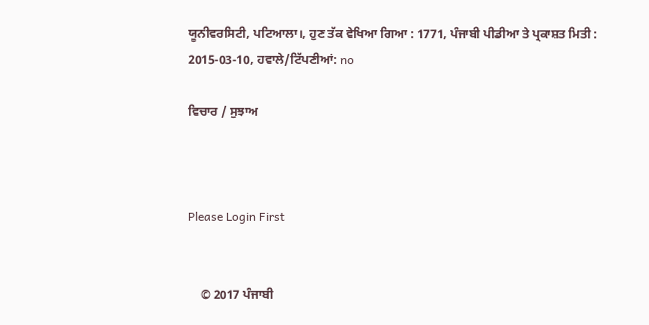ਯੂਨੀਵਰਸਿਟੀ, ਪਟਿਆਲਾ।, ਹੁਣ ਤੱਕ ਵੇਖਿਆ ਗਿਆ : 1771, ਪੰਜਾਬੀ ਪੀਡੀਆ ਤੇ ਪ੍ਰਕਾਸ਼ਤ ਮਿਤੀ : 2015-03-10, ਹਵਾਲੇ/ਟਿੱਪਣੀਆਂ: no

ਵਿਚਾਰ / ਸੁਝਾਅ



Please Login First


    © 2017 ਪੰਜਾਬੀ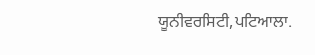ਯੂਨੀਵਰਸਿਟੀ,ਪਟਿਆਲਾ.